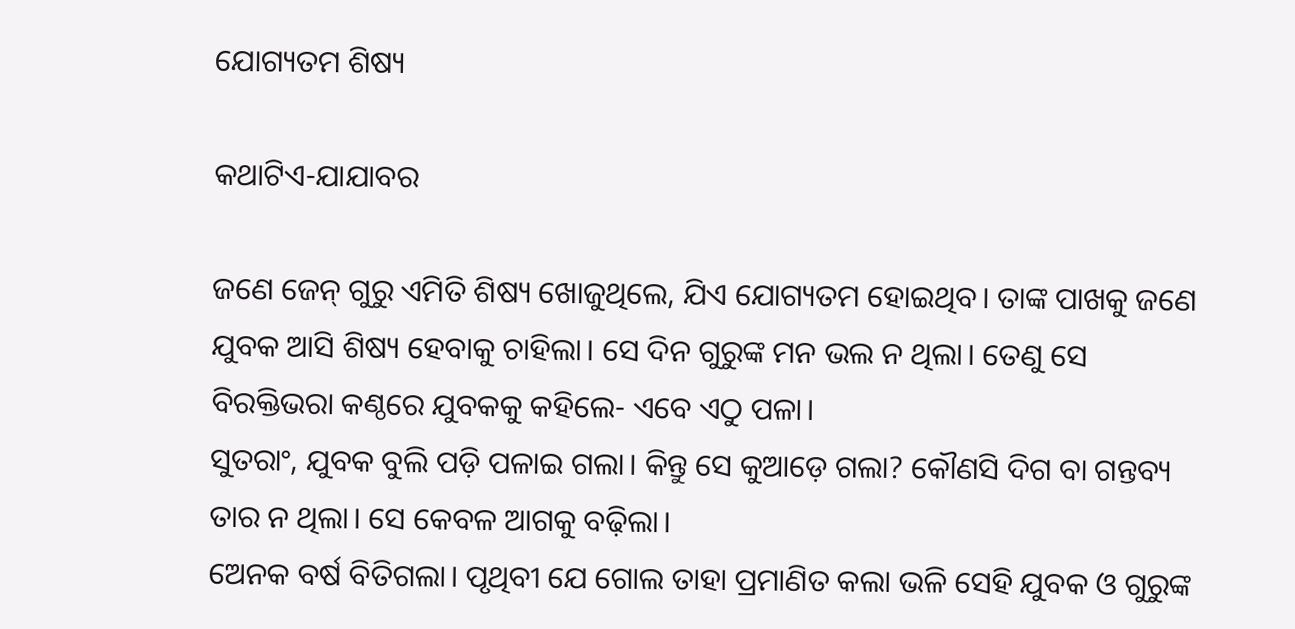ଯୋଗ୍ୟତମ ଶିଷ୍ୟ

କଥାଟିଏ-ଯାଯାବର

ଜଣେ ଜେନ୍‌ ଗୁରୁ ଏମିତି ଶିଷ୍ୟ ଖୋଜୁଥିଲେ, ଯିଏ ଯୋଗ୍ୟତମ ହୋଇଥିବ। ତାଙ୍କ ପାଖକୁ ଜଣେ ଯୁବକ ଆସି ଶିଷ୍ୟ ହେବାକୁ ଚାହିଲା। ସେ ଦିନ ଗୁରୁଙ୍କ ମନ ଭଲ ନ ଥିଲା। ତେଣୁ ସେ ବିରକ୍ତିଭରା କଣ୍ଠରେ ଯୁବକକୁ କହିଲେ- ଏବେ ଏଠୁ ପଳା।
ସୁତରାଂ, ଯୁବକ ବୁଲି ପଡ଼ି ପଳାଇ ଗଲା। କିନ୍ତୁ ସେ କୁଆଡ଼େ ଗଲା? କୌଣସି ଦିଗ ବା ଗନ୍ତବ୍ୟ ତାର ନ ଥିଲା। ସେ କେବଳ ଆଗକୁ ବଢ଼ିଲା।
ଅ‌େନକ ବର୍ଷ ବିତିଗଲା। ପୃଥିବୀ ଯେ ଗୋଲ ତାହା ପ୍ରମାଣିତ କଲା ଭଳି ସେହି ଯୁବକ ଓ ଗୁରୁଙ୍କ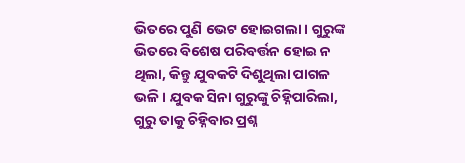ଭିତରେ ପୁଣି ଭେଟ ହୋଇଗଲା। ଗୁରୁଙ୍କ ଭିତରେ ବିଶେଷ ପରିବର୍ତ୍ତନ ହୋଇ ନ ଥିଲା, କିନ୍ତୁ ଯୁବକଟି ଦିଶୁଥିଲା ପାଗଳ ଭଳି। ଯୁବକ ସିନା ଗୁରୁଙ୍କୁ ଚିହ୍ନିପାରିଲା, ଗୁରୁ ତାକୁ ଚିହ୍ନିବାର ପ୍ରଶ୍ନ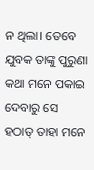ନ ଥିଲା। ତେବେ ଯୁବକ ତାଙ୍କୁ ପୁରୁଣା କଥା ମନେ ପକାଇ ଦେବାରୁ ସେ ହଠାତ୍ ତାହା ମନେ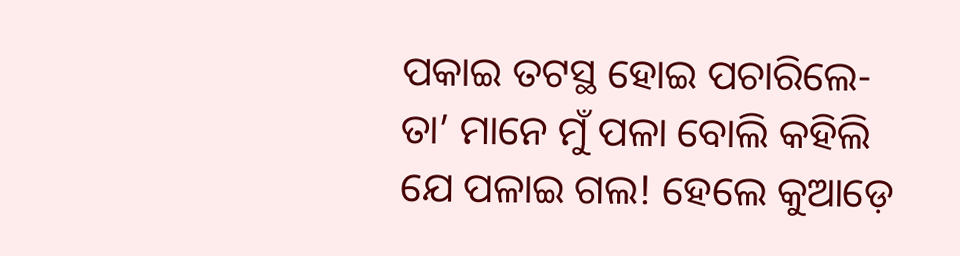ପକାଇ ତଟସ୍ଥ ହୋଇ ପଚାରିଲେ- ତା’ ମାନେ ମୁଁ ପଳା ବୋଲି କହିଲି ଯେ ପଳାଇ ଗଲ! ହେଲେ କୁଆଡ଼େ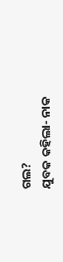ଗଲ?
ଯୁବକ କହିଲା- ନାକ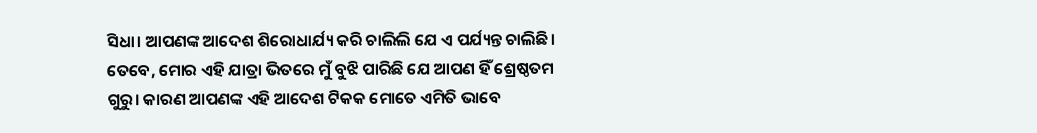ସିଧା। ଆପଣଙ୍କ ଆଦେଶ ଶିରୋଧାର୍ଯ୍ୟ କରି ଚାଲିଲି ଯେ ଏ ପର୍ଯ୍ୟନ୍ତ ଚାଲିଛି। ତେବେ, ମୋର ଏହି ଯାତ୍ରା ଭିତରେ ମୁଁ ବୁଝି ପାରିଛି ଯେ ଆପଣ ହିଁ ଶ୍ରେଷ୍ଠତମ ଗୁରୁ। କାରଣ ଆପଣଙ୍କ ଏହି ଆଦେଶ ଟିକକ ମୋତେ ଏମିତି ଭାବେ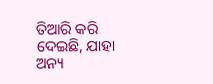ତିଆରି କରି ଦେଇଛି, ଯାହା ଅନ୍ୟ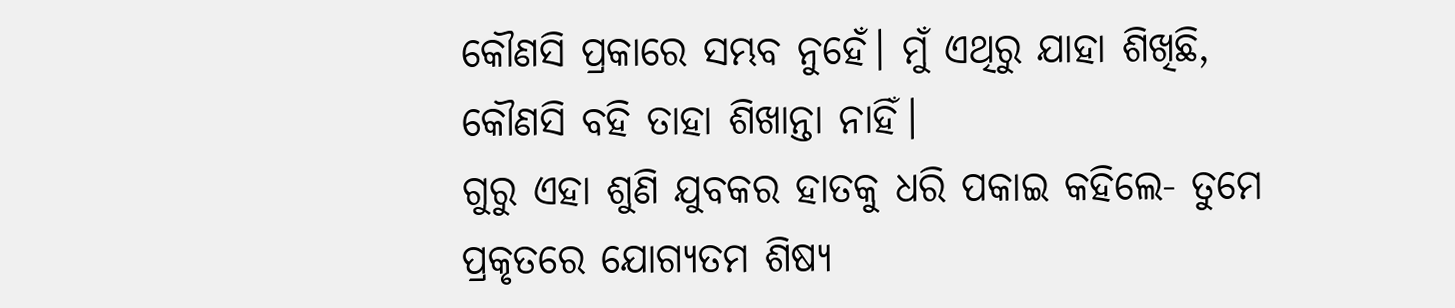କୌଣସି ପ୍ରକାରେ ସମ୍ଭବ ନୁହେଁ। ମୁଁ ଏଥିରୁ ଯାହା ଶିଖିଛି, କୌଣସି ବହି ତାହା ଶିଖାନ୍ତା ନାହିଁ।
ଗୁରୁ ଏହା ଶୁଣି ଯୁବକର ହାତକୁ ଧରି ପକାଇ କହିଲେ- ତୁମେ ପ୍ରକୃତରେ ଯୋଗ୍ୟତମ ଶିଷ୍ୟ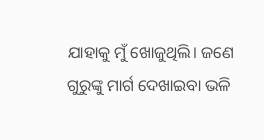ଯାହାକୁ ମୁଁ ଖୋଜୁଥିଲି। ଜଣେ ଗୁରୁଙ୍କୁ ମାର୍ଗ ଦେଖାଇବା ଭଳି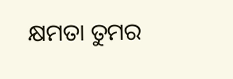କ୍ଷମତା ତୁମର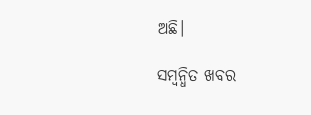ଅଛି।

ସମ୍ବନ୍ଧିତ ଖବର